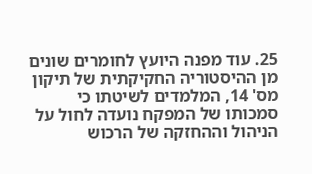25. עוד מפנה היועץ לחומרים שונים מן ההיסטוריה החקיקתית של תיקון מס' 14, המלמדים לשיטתו כי סמכותו של המפקח נועדה לחול על הניהול וההחזקה של הרכוש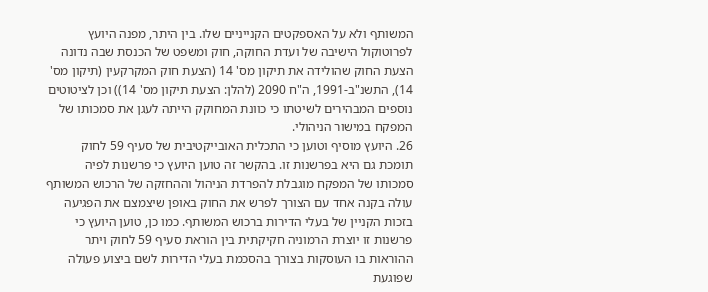המשותף ולא על האספקטים הקנייניים שלו. בין היתר, מפנה היועץ לפרוטוקול הישיבה של ועדת החוקה, חוק ומשפט של הכנסת שבה נדונה הצעת החוק שהולידה את תיקון מס' 14 (הצעת חוק המקרקעין (תיקון מס' 14), התשנ"ב-1991, ה"ח 2090 (להלן: הצעת תיקון מס' 14)) וכן לציטוטים נוספים המבהירים לשיטתו כי כוונת המחוקק הייתה לעגן את סמכותו של המפקח במישור הניהולי.
26. היועץ מוסיף וטוען כי התכלית האובייקטיבית של סעיף 59 לחוק תומכת גם היא בפרשנות זו. בהקשר זה טוען היועץ כי פרשנות לפיה סמכותו של המפקח מוגבלת להפרדת הניהול וההחזקה של הרכוש המשותף עולה בקנה אחד עם הצורך לפרש את החוק באופן שיצמצם את הפגיעה בזכות הקניין של בעלי הדירות ברכוש המשותף. כמו כן, טוען היועץ כי פרשנות זו יוצרת הרמוניה חקיקתית בין הוראת סעיף 59 לחוק ויתר ההוראות בו העוסקות בצורך בהסכמת בעלי הדירות לשם ביצוע פעולה שפוגעת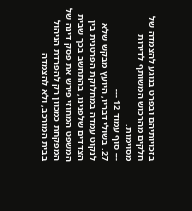בזכויותיהם ובפרט בנוגע להצמדה של חלקים מהרכוש המשותף לדירות מסוימות.
--- סוף עמוד 12 ---
27. בשולי דבריו, היועץ מבקש שלא לנקוט עמדה במחלוקת הפרטנית בין הצדדים שלפנינו, בהתחשב בכך שבית המשפט המחוזי פירש את פסק דינה של המפקחת כמכוון רק להפרדת הניהול בבית המורכב, ולא להצמדה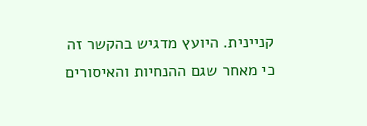קניינית. היועץ מדגיש בהקשר זה כי מאחר שגם ההנחיות והאיסורים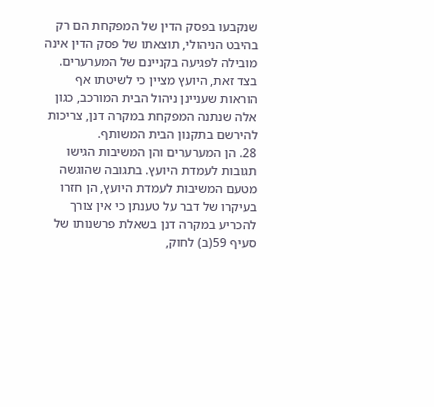שנקבעו בפסק הדין של המפקחת הם רק בהיבט הניהולי, תוצאתו של פסק הדין אינה מובילה לפגיעה בקניינם של המערערים. בצד זאת, היועץ מציין כי לשיטתו אף הוראות שעניינן ניהול הבית המורכב, כגון אלה שנתנה המפקחת במקרה דנן, צריכות להירשם בתקנון הבית המשותף.
28. הן המערערים והן המשיבות הגישו תגובות לעמדת היועץ. בתגובה שהוגשה מטעם המשיבות לעמדת היועץ, הן חזרו בעיקרו של דבר על טענתן כי אין צורך להכריע במקרה דנן בשאלת פרשנותו של סעיף 59(ב) לחוק,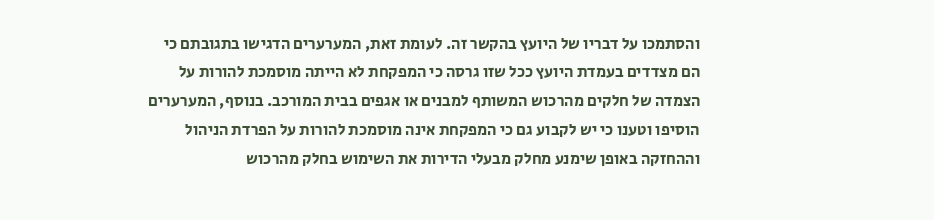והסתמכו על דבריו של היועץ בהקשר זה. לעומת זאת, המערערים הדגישו בתגובתם כי הם מצדדים בעמדת היועץ ככל שזו גרסה כי המפקחת לא הייתה מוסמכת להורות על הצמדה של חלקים מהרכוש המשותף למבנים או אגפים בבית המורכב. בנוסף, המערערים הוסיפו וטענו כי יש לקבוע גם כי המפקחת אינה מוסמכת להורות על הפרדת הניהול וההחזקה באופן שימנע מחלק מבעלי הדירות את השימוש בחלק מהרכוש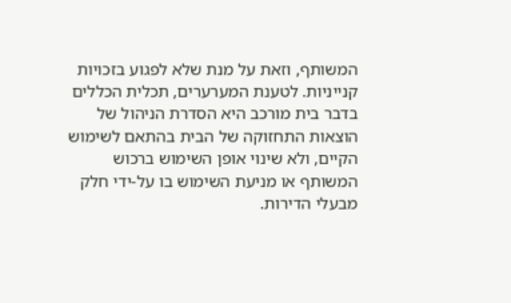המשותף, וזאת על מנת שלא לפגוע בזכויות קנייניות. לטענת המערערים, תכלית הכללים בדבר בית מורכב היא הסדרת הניהול של הוצאות התחזוקה של הבית בהתאם לשימוש הקיים, ולא שינוי אופן השימוש ברכוש המשותף או מניעת השימוש בו על-ידי חלק מבעלי הדירות.